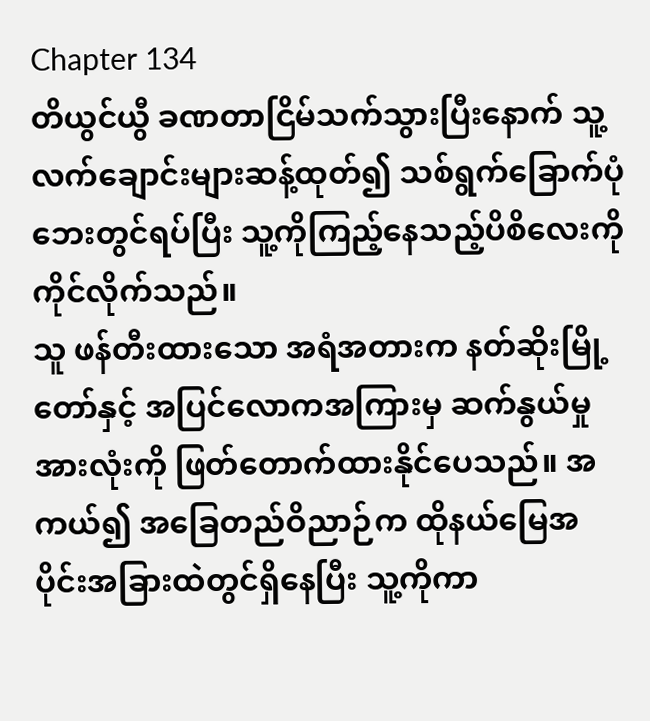Chapter 134
တိယွင်ယွီ ခဏတာငြိမ်သက်သွားပြီးနောက် သူ့လက်ချောင်းများဆန့်ထုတ်၍ သစ်ရွက်ခြောက်ပုံဘေးတွင်ရပ်ပြီး သူ့ကိုကြည့်နေသည့်ပိစိလေးကို ကိုင်လိုက်သည်။
သူ ဖန်တီးထားသော အရံအတားက နတ်ဆိုးမြို့တော်နှင့် အပြင်လောကအကြားမှ ဆက်နွယ်မှုအားလုံးကို ဖြတ်တောက်ထားနိုင်ပေသည်။ အကယ်၍ အခြေတည်ဝိညာဉ်က ထိုနယ်မြေအပိုင်းအခြားထဲတွင်ရှိနေပြီး သူ့ကိုကာ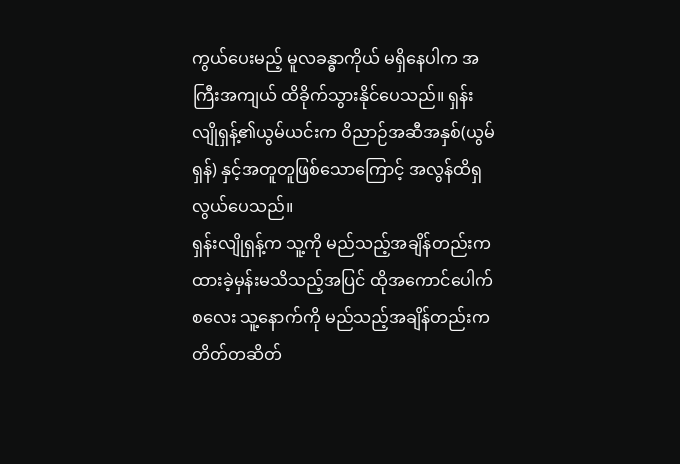ကွယ်ပေးမည့် မူလခန္ဓာကိုယ် မရှိနေပါက အကြီးအကျယ် ထိခိုက်သွားနိုင်ပေသည်။ ရှန်းလျိုရှန့်၏ယွမ်ယင်းက ဝိညာဉ်အဆီအနှစ်(ယွမ်ရှန်) နှင့်အတူတူဖြစ်သောကြောင့် အလွန်ထိရှလွယ်ပေသည်။
ရှန်းလျိုရှန့်က သူ့ကို မည်သည့်အချိန်တည်းက ထားခဲ့မှန်းမသိသည့်အပြင် ထိုအကောင်ပေါက်စလေး သူ့နောက်ကို မည်သည့်အချိန်တည်းက တိတ်တဆိတ်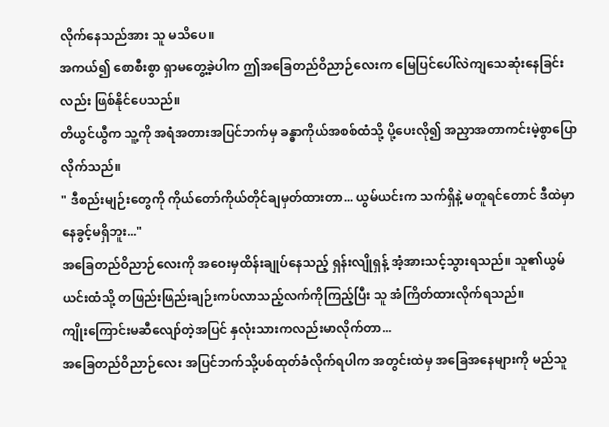လိုက်နေသည်အား သူ မသိပေ။
အကယ်၍ စောစီးစွာ ရှာမတွေ့ခဲ့ပါက ဤအခြေတည်ဝိညာဉ်လေးက မြေပြင်ပေါ်လဲကျသေဆုံးနေခြင်းလည်း ဖြစ်နိုင်ပေသည်။
တိယွင်ယွီက သူ့ကို အရံအတားအပြင်ဘက်မှ ခန္ဓာကိုယ်အစစ်ထံသို့ ပို့ပေးလို၍ အညှာအတာကင်းမဲ့စွာပြောလိုက်သည်။
" ဒီစည်းမျဉ်းတွေကို ကိုယ်တော်ကိုယ်တိုင်ချမှတ်ထားတာ... ယွမ်ယင်းက သက်ရှိနဲ့ မတူရင်တောင် ဒီထဲမှာ နေခွင့်မရှိဘူး..."
အခြေတည်ဝိညာဉ်လေးကို အဝေးမှထိန်းချုပ်နေသည့် ရှန်းလျိုရှန့် အံ့အားသင့်သွားရသည်။ သူ၏ယွမ်ယင်းထံသို့ တဖြည်းဖြည်းချဉ်းကပ်လာသည့်လက်ကိုကြည့်ပြီး သူ အံကြိတ်ထားလိုက်ရသည်။
ကျိုးကြောင်းမဆီလျော်တဲ့အပြင် နှလုံးသားကလည်းမာလိုက်တာ...
အခြေတည်ဝိညာဉ်လေး အပြင်ဘက်သို့ပစ်ထုတ်ခံလိုက်ရပါက အတွင်းထဲမှ အခြေအနေများကို မည်သူ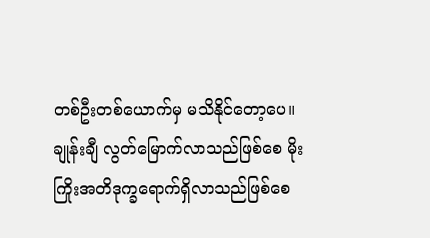တစ်ဦးတစ်ယောက်မှ မသိနိုင်တော့ပေ။ ချုန်းချီ လွတ်မြောက်လာသည်ဖြစ်စေ မိုးကြိုးအတိဒုက္ခရောက်ရှိလာသည်ဖြစ်စေ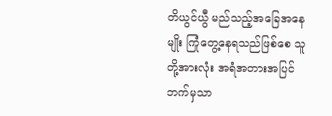တိယွင်ယွီ မည်သည့်အခြေအနေမျိုး ကြုံတွေ့နေရသည်ဖြစ်စေ သူတို့အားလုံး အရံအတားအပြင်ဘက်မှသာ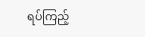ရပ်ကြည့်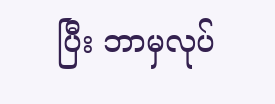ပြီး ဘာမှလုပ်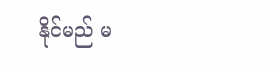နိုင်မည် မ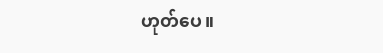ဟုတ်ပေ။